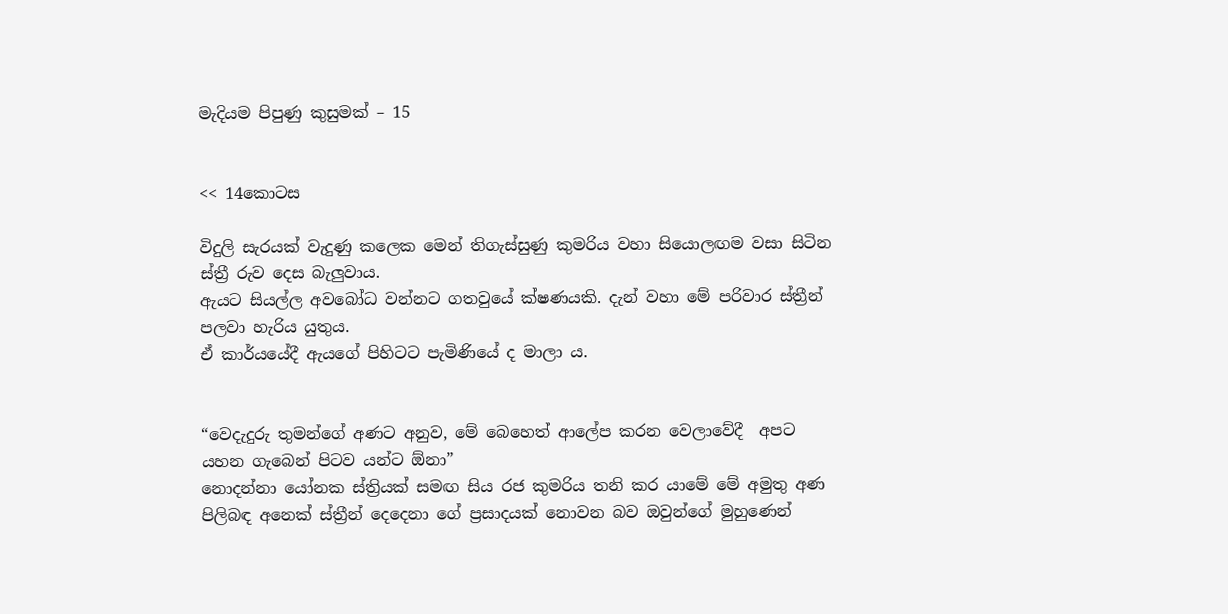මැදියම පිපුණු කුසුමක් – 15


<< 14කොටස

විදුලි සැරයක් වැදුණු කලෙක මෙන් තිගැස්සුණු කුමරිය වහා සියොලඟම වසා සිටින ස්ත්‍රී රුව දෙස බැලුවාය.
ඇයට සියල්ල අවබෝධ වන්නට ගතවුයේ ක්ෂණයකි. දැන් වහා මේ පරිවාර ස්ත්‍රීන් පලවා හැරිය යුතුය.
ඒ කාර්යයේදී ඇයගේ පිහිටට පැමිණියේ ද මාලා ය.


“වෙදැදුරු තුමන්ගේ අණට අනුව, මේ බෙහෙත් ආලේප කරන වෙලාවේදී  අපට යහන ගැබෙන් පිටව යන්ට ඕනා”
නොදන්නා යෝනක ස්ත්‍රියක් සමඟ සිය රජ කුමරිය තනි කර යාමේ මේ අමුතු අණ පිලිබඳ අනෙක් ස්ත්‍රීන් දෙදෙනා ගේ ප්‍රසාදයක් නොවන බව ඔවුන්ගේ මුහුණෙන්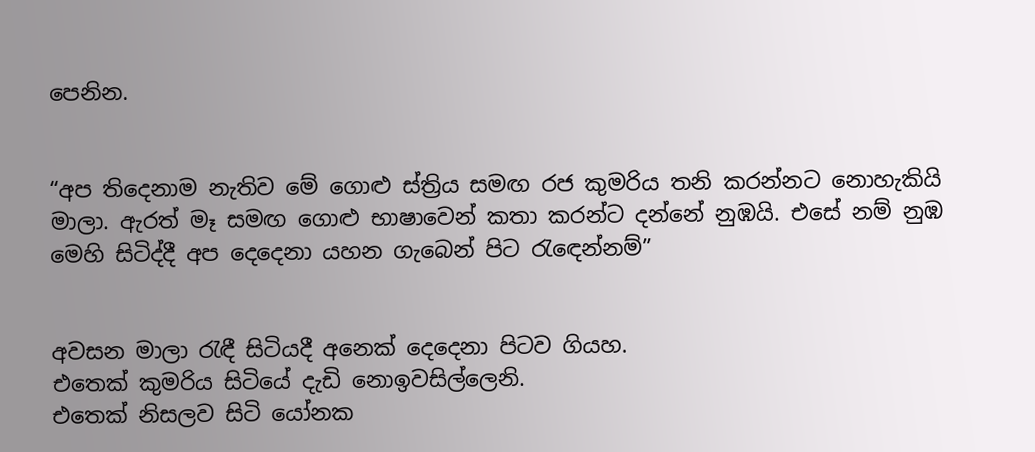පෙනින.


“අප තිදෙනාම නැතිව මේ ගොළු ස්ත්‍රිය සමඟ රජ කුමරිය තනි කරන්නට නොහැකියි මාලා. ඇරත් මෑ සමඟ ගොළු භාෂාවෙන් කතා කරන්ට දන්නේ නුඹයි. එසේ නම් නුඹ මෙහි සිටිද්දී අප දෙදෙනා යහන ගැබෙන් පිට රැඳෙන්නම්”


අවසන මාලා රැඳී සිටියදී අනෙක් දෙදෙනා පිටව ගියහ.
එතෙක් කුමරිය සිටියේ දැඩි නොඉවසිල්ලෙනි.
එතෙක් නිසලව සිටි යෝනක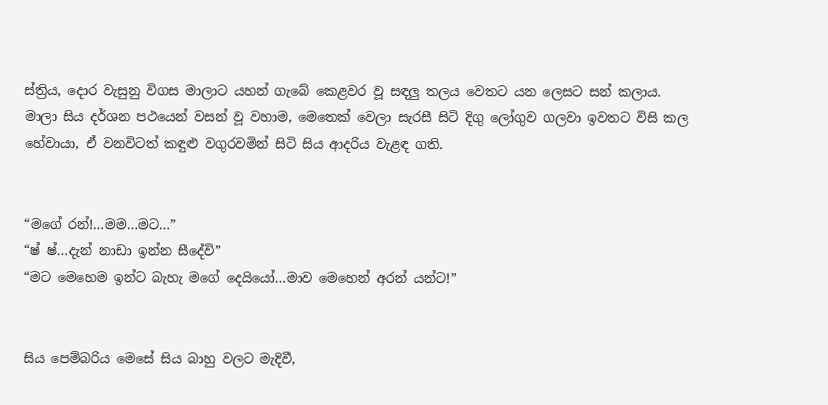ස්ත්‍රිය, දොර වැසුනු විගස මාලාට යහන් ගැබේ කෙළවර වූ සඳලු තලය වෙතට යන ලෙසට සන් කලාය. මාලා සිය දර්ශන පථයෙන් වසන් වූ වහාම, මෙතෙක් වෙලා සැරසී සිටි දිගු ලෝගුව ගලවා ඉවතට විසි කල හේවායා, ඒ වනවිටත් කඳුළු වගුරවමින් සිටි සිය ආදරිය වැළඳ ගති.


“මගේ රන්!…මම…මට…”
“ෂ් ෂ්…දැන් නාඩා ඉන්න සීදේවි”
“මට මෙහෙම ඉන්ට බැහැ මගේ දෙයියෝ…මාව මෙහෙන් අරන් යන්ට!”


සිය පෙම්බරිය මෙසේ සිය බාහු වලට මැදිවී,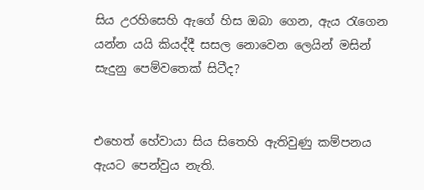සිය උරහිසෙහි ඇගේ හිස ඔබා ගෙන, ඇය රැගෙන යන්න යයි කියද්දී සසල නොවෙන ලෙයින් මසින් සැදුනු පෙම්වතෙක් සිටීද?


එහෙත් හේවායා සිය සිතෙහි ඇතිවුණු කම්පනය ඇයට පෙන්වුය නැති.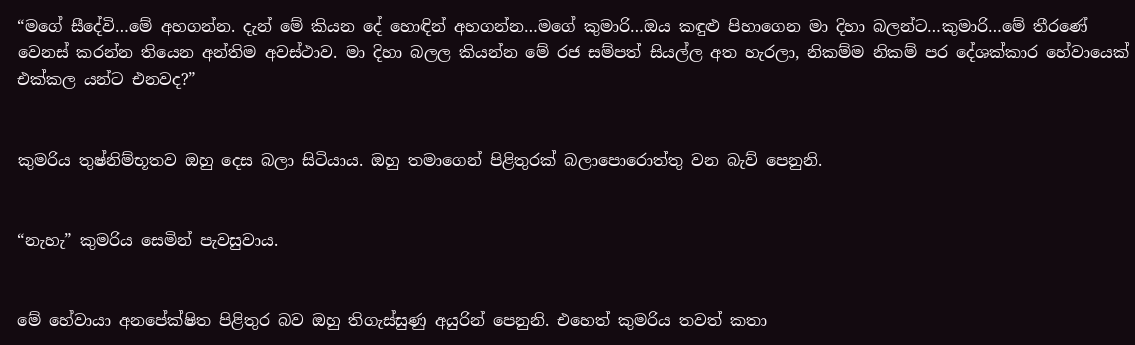“මගේ සීදේවි…මේ අහගන්න. දැන් මේ කියන දේ හොඳින් අහගන්න…මගේ කුමාරි…ඔය කඳුළු පිහාගෙන මා දිහා බලන්ට…කුමාරි…මේ තීරණේ වෙනස් කරන්න තියෙන අන්තිම අවස්ථාව. මා දිහා බලල කියන්න මේ රජ සම්පත් සියල්ල අත හැරලා, නිකම්ම නිකම් පර දේශක්කාර හේවායෙක් එක්කල යන්ට එනවද?”


කුමරිය තුෂ්නිම්භූතව ඔහු දෙස බලා සිටියාය. ඔහු තමාගෙන් පිළිතුරක් බලාපොරොත්තු වන බැව් පෙනුනි.


“නැහැ” කුමරිය සෙමින් පැවසුවාය.


මේ හේවායා අනපේක්ෂිත පිළිතුර බව ඔහු තිගැස්සුණු අයුරින් පෙනුනි. එහෙත් කුමරිය තවත් කතා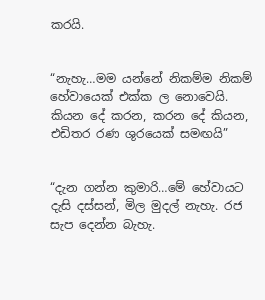කරයි.


“නැහැ…මම යන්නේ නිකම්ම නිකම් හේවායෙක් එක්ක ල නොවෙයි. කියන දේ කරන, කරන දේ කියන, එඩිතර රණ ශුරයෙක් සමඟයි”


“දැන ගන්න කුමාරි…මේ හේවායට දැසි දස්සන්, මිල මුදල් නැහැ. රජ සැප දෙන්න බැහැ.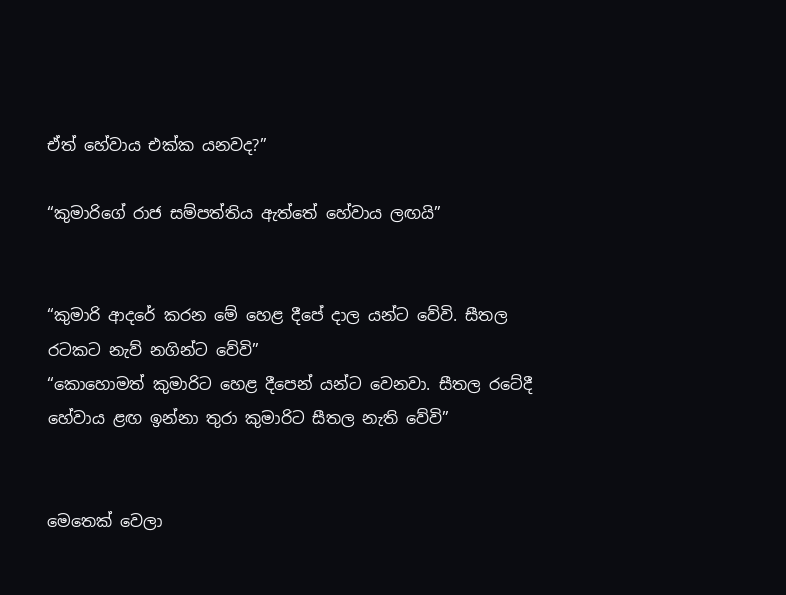ඒත් හේවාය එක්ක යනවද?”

“කුමාරිගේ රාජ සම්පත්තිය ඇත්තේ හේවාය ලඟයි”


“කුමාරි ආදරේ කරන මේ හෙළ දීපේ දාල යන්ට වේවි. සීතල රටකට නැව් නගින්ට වේවි”
“කොහොමත් කුමාරිට හෙළ දීපෙන් යන්ට වෙනවා. සීතල රටේදී හේවාය ළඟ ඉන්නා තුරා කුමාරිට සීතල නැති වේවි”


මෙතෙක් වෙලා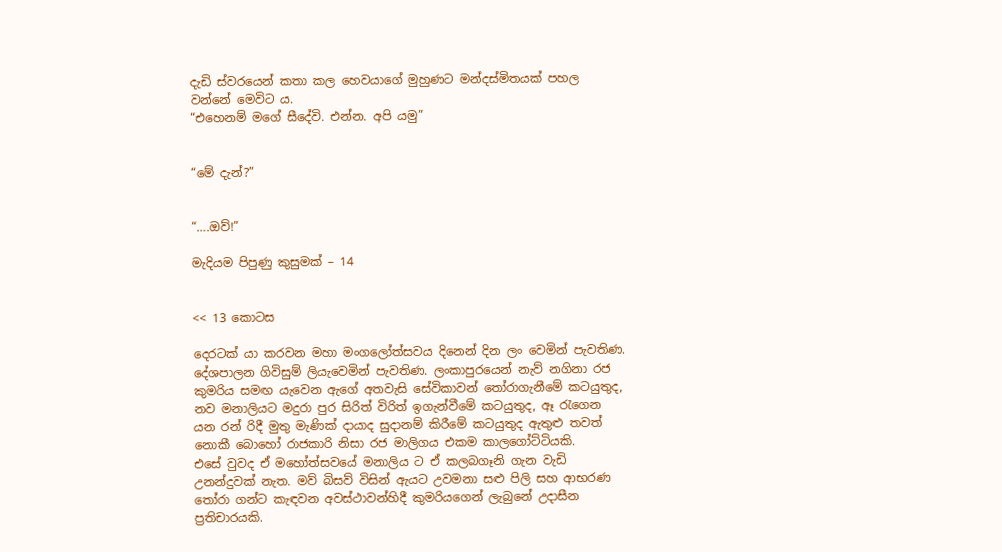දැඩි ස්වරයෙන් කතා කල හෙවයාගේ මුහුණට මන්දස්මිතයක් පහල වන්නේ මෙවිට ය.
“එහෙනම් මගේ සීදේවි. එන්න. අපි යමු”


“මේ දැන්?”


“….ඔව්!”

මැදියම පිපුණු කුසුමක් – 14


<< 13 කොටස

දෙරටක් යා කරවන මහා මංගලෝත්සවය දිනෙන් දින ලං වෙමින් පැවතිණ. දේශපාලන ගිවිසුම් ලියැවෙමින් පැවතිණ. ලංකාපුරයෙන් නැව් නගිනා රජ කුමරිය සමඟ යැවෙන ඇගේ අතවැසි සේවිකාවන් තෝරාගැනීමේ කටයුතුද, නව මනාලියට මදුරා පුර සිරිත් විරිත් ඉගැන්වීමේ කටයුතුද, ඈ රැගෙන යන රන් රිදී මුතු මැණික් දායාද සුදානම් කිරීමේ කටයුතුද ඇතුළු තවත් නොකී බොහෝ රාජකාරි නිසා රජ මාලිගය එකම කාලගෝට්ටියකි.
එසේ වුවද ඒ මහෝත්සවයේ මනාලිය ට ඒ කලබගෑනි ගැන වැඩි උනන්දුවක් නැත. මව් බිසව් විසින් ඇයට උවමනා සළු පිලි සහ ආභරණ තෝරා ගන්ට කැඳවන අවස්ථාවන්හිදී කුමරියගෙන් ලැබුනේ උදාසීන ප්‍රතිචාරයකි.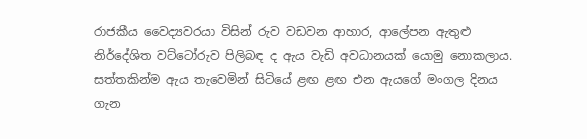රාජකීය වෛද්‍යවරයා විසින් රුව වඩවන ආහාර, ආලේපන ඇතුළු නිර්දේශිත වට්ටෝරුව පිලිබඳ ද ඇය වැඩි අවධානයක් යොමු නොකලාය.
සත්තකින්ම ඇය තැවෙමින් සිටියේ ළඟ ළඟ එන ඇයගේ මංගල දිනය ගැන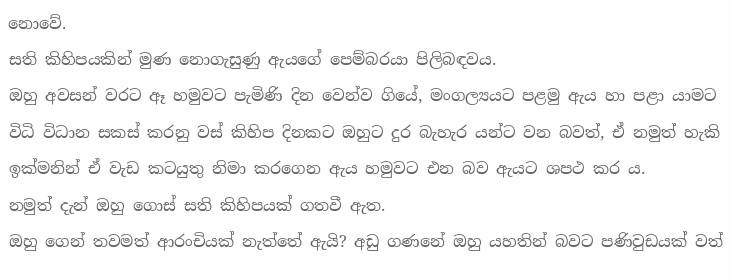නොවේ.
සති කිහිපයකින් මුණ නොගැසුණු ඇයගේ පෙම්බරයා පිලිබඳවය.
ඔහු අවසන් වරට ඈ හමුවට පැමිණි දින වෙන්ව ගියේ, මංගල්‍යයට පළමු ඇය හා පළා යාමට විධි විධාන සකස් කරනු වස් කිහිප දිනකට ඔහුට දුර බැහැර යන්ට වන බවත්, ඒ නමුත් හැකි ඉක්මනින් ඒ වැඩ කටයුතු නිමා කරගෙන ඇය හමුවට එන බව ඇයට ශපථ කර ය.
නමුත් දැන් ඔහු ගොස් සති කිහිපයක් ගතවී ඇත.
ඔහු ගෙන් තවමත් ආරංචියක් නැත්තේ ඇයි? අඩු ගණනේ ඔහු යහතින් බවට පණිවුඩයක් වත්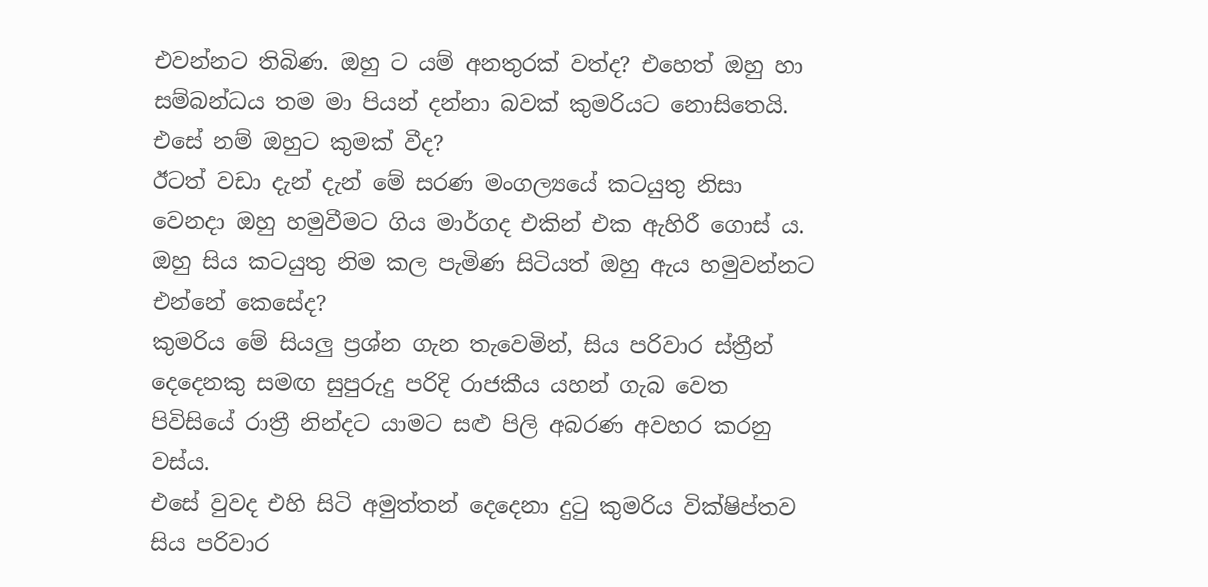එවන්නට තිබිණ. ඔහු ට යම් අනතුරක් වත්ද? එහෙත් ඔහු හා සම්බන්ධය තම මා පියන් දන්නා බවක් කුමරියට නොසිතෙයි. එසේ නම් ඔහුට කුමක් වීද?
ඊටත් වඩා දැන් දැන් මේ සරණ මංගල්‍යයේ කටයුතු නිසා වෙනදා ඔහු හමුවීමට ගිය මාර්ගද එකින් එක ඇහිරී ගොස් ය. ඔහු සිය කටයුතු නිම කල පැමිණ සිටියත් ඔහු ඇය හමුවන්නට එන්නේ කෙසේද?
කුමරිය මේ සියලු ප්‍රශ්න ගැන තැවෙමින්, සිය පරිවාර ස්ත්‍රීන් දෙදෙනකු සමඟ සුපුරුදු පරිදි රාජකීය යහන් ගැබ වෙත පිවිසියේ රාත්‍රී නින්දට යාමට සළු පිලි අබරණ අවහර කරනු වස්ය.
එසේ වුවද එහි සිටි අමුත්තන් දෙදෙනා දුටු කුමරිය වික්ෂිප්තව සිය පරිවාර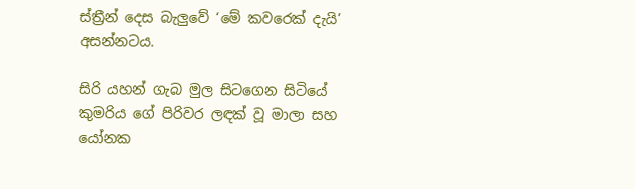ස්ත්‍රීන් දෙස බැලුවේ ‘මේ කවරෙක් දැයි’ අසන්නටය.

සිරි යහන් ගැබ මුල සිටගෙන සිටියේ කුමරිය ගේ පිරිවර ලඳක් වූ මාලා සහ යෝනක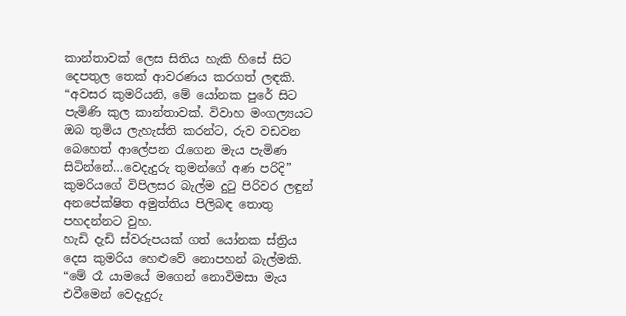කාන්තාවක් ලෙස සිතිය හැකි හිසේ සිට දෙපතුල තෙක් ආවරණය කරගත් ලඳකි.
“අවසර කුමරියනි, මේ යෝනක පුරේ සිට පැමිණි කුල කාන්තාවක්. විවාහ මංගල්‍යයට ඔබ තුමිය ලැහැස්ති කරන්ට, රුව වඩවන බෙහෙත් ආලේපන රැගෙන මැය පැමිණ සිටින්නේ…වෙදැදුරු තුමන්ගේ අණ පරිදි”
කුමරියගේ විපිලසර බැල්ම දුටු පිරිවර ලඳුන් අනපේක්ෂිත අමුත්තිය පිලිබඳ තොතු පහදන්නට වුහ.
හැඩි දැඩි ස්වරුපයක් ගත් යෝනක ස්ත්‍රිය දෙස කුමරිය හෙළුවේ නොපහන් බැල්මකි.
“මේ රෑ යාමයේ මගෙන් නොවිමසා මැය එවීමෙන් වෙදැදුරු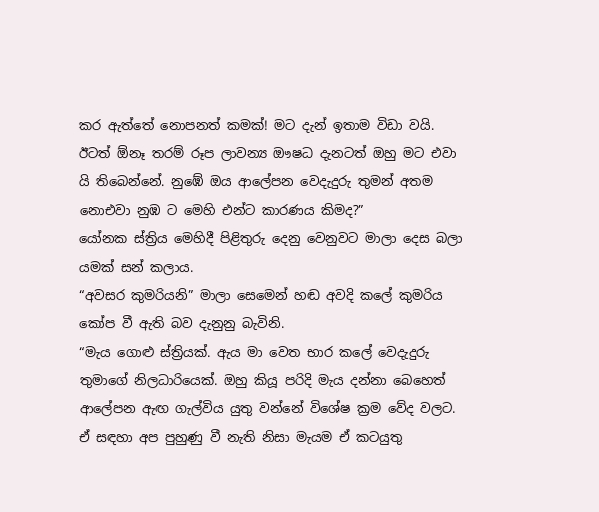කර ඇත්තේ නොපනත් කමක්! මට දැන් ඉතාම විඩා වයි. ඊටත් ඕනෑ තරම් රූප ලාවන්‍ය ඖෂධ දැනටත් ඔහු මට එවා යි තිබෙන්නේ. නුඹේ ඔය ආලේපන වෙදැදුරු තුමන් අතම නොඑවා නුඹ ට මෙහි එන්ට කාරණය කිමද?”
යෝනක ස්ත්‍රිය මෙහිදී පිළිතුරු දෙනු වෙනුවට මාලා දෙස බලා යමක් සන් කලාය.
“අවසර කුමරියනි” මාලා සෙමෙන් හඬ අවදි කලේ කුමරිය කෝප වී ඇති බව දැනුනු බැවිනි.
“මැය ගොළු ස්ත්‍රියක්. ඇය මා වෙත භාර කලේ වෙදැදුරු තුමාගේ නිලධාරියෙක්. ඔහු කියූ පරිදි මැය දන්නා බෙහෙත් ආලේපන ඇඟ ගැල්විය යුතු වන්නේ විශේෂ ක්‍රම වේද වලට. ඒ සඳහා අප පුහුණු වී නැති නිසා මැයම ඒ කටයුතු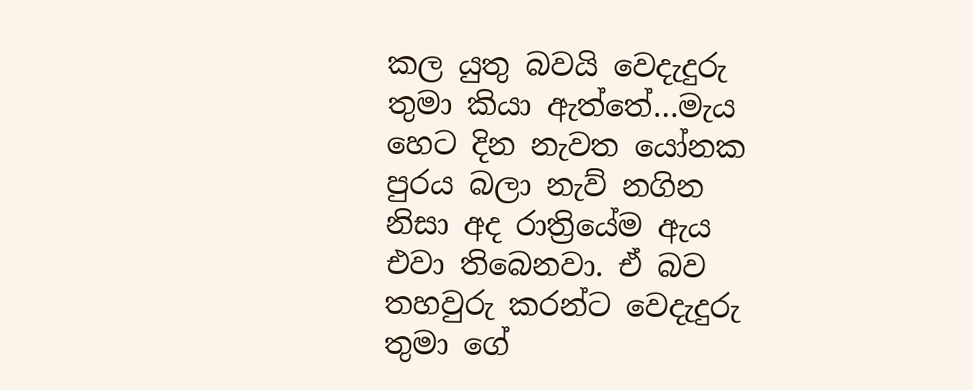කල යුතු බවයි වෙදැදුරු තුමා කියා ඇත්තේ…මැය හෙට දින නැවත යෝනක පුරය බලා නැව් නගින නිසා අද රාත්‍රියේම ඇය එවා තිබෙනවා. ඒ බව තහවුරු කරන්ට වෙදැදුරු තුමා ගේ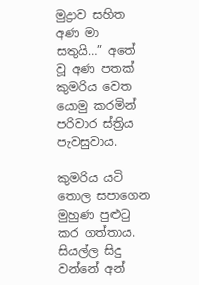මුද්‍රාව සහිත අණ මා සතුයි…” අතේ වූ අණ පතක් කුමරිය වෙත යොමු කරමින් පරිවාර ස්ත්‍රිය පැවසුවාය.

කුමරිය යටි තොල සපාගෙන මුහුණ පුළුටු කර ගත්තාය. සියල්ල සිදු වන්නේ අන්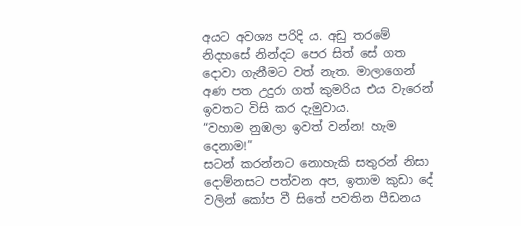අයට අවශ්‍ය පරිදි ය. අඩු තරමේ නිදහසේ නින්දට පෙර සිත් සේ ගත දොවා ගැනීමට වත් නැත. මාලාගෙන් අණ පත උදුරා ගත් කුමරිය එය වැරෙන් ඉවතට විසි කර දැමුවාය.
“වහාම නුඹලා ඉවත් වන්න! හැම දෙනාම!”
සටන් කරන්නට නොහැකි සතුරන් නිසා දොම්නසට පත්වන අප, ඉතාම කුඩා දේ වලින් කෝප වී සිතේ පවතින පීඩනය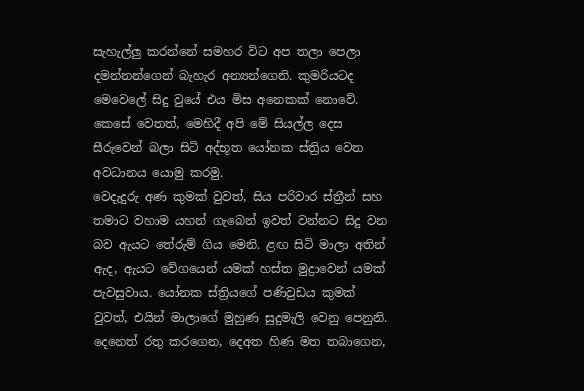සැහැල්ලු කරන්නේ සමහර විට අප තලා පෙලා දමන්නන්ගෙන් බැහැර අන්‍යන්ගෙනි. කුමරියටද මෙවෙලේ සිදු වුයේ එය මිස අනෙකක් නොවේ. කෙසේ වෙතත්, මෙහිදී අපි මේ සියල්ල දෙස සීරුවෙන් බලා සිටි අද්භූත යෝනක ස්ත්‍රිය වෙත අවධානය යොමු කරමු.
වෙදැදුරු අණ කුමක් වුවත්, සිය පරිවාර ස්ත්‍රීන් සහ තමාට වහාම යහන් ගැබෙන් ඉවත් වන්නට සිදු වන බව ඇයට තේරුම් ගිය මෙනි. ළඟ සිටි මාලා අතින් ඇද, ඇයට වේගයෙන් යමක් හස්ත මුද්‍රාවෙන් යමක් පැවසුවාය. යෝනක ස්ත්‍රියගේ පණිවුඩය කුමක් වුවත්, එයින් මාලාගේ මුහුණ සුදුමැලි වෙනු පෙනුනි.
දෙනෙත් රතු කරගෙන, දෙඅත හිණ මත තබාගෙන,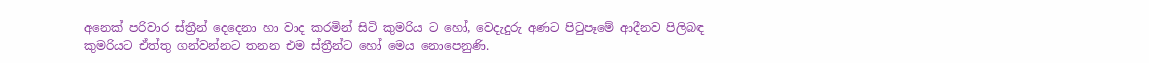අනෙක් පරිවාර ස්ත්‍රීන් දෙදෙනා හා වාද කරමින් සිටි කුමරිය ට හෝ, වෙදැදුරු අණට පිටුපෑමේ ආදීනව පිලිබඳ කුමරියට ඒත්තු ගන්වන්නට තනන එම ස්ත්‍රීන්ට හෝ මෙය නොපෙනුණි.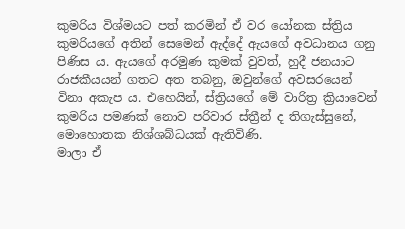කුමරිය විශ්මයට පත් කරමින් ඒ වර යෝනක ස්ත්‍රිය කුමරියගේ අතින් සෙමෙන් ඇද්දේ ඇයගේ අවධානය ගනු පිණිස ය. ඇයගේ අරමුණ කුමක් වුවත්, හුදී ජනයාට රාජකීයයන් ගතට අත තබනු, ඔවුන්ගේ අවසරයෙන් විනා අකැප ය. එහෙයින්, ස්ත්‍රියගේ මේ වාරිත්‍ර ක්‍රියාවෙන් කුමරිය පමණක් නොව පරිවාර ස්ත්‍රීන් ද තිගැස්සුනේ, මොහොතක නිශ්ශබ්ධයක් ඇතිවිණි.
මාලා ඒ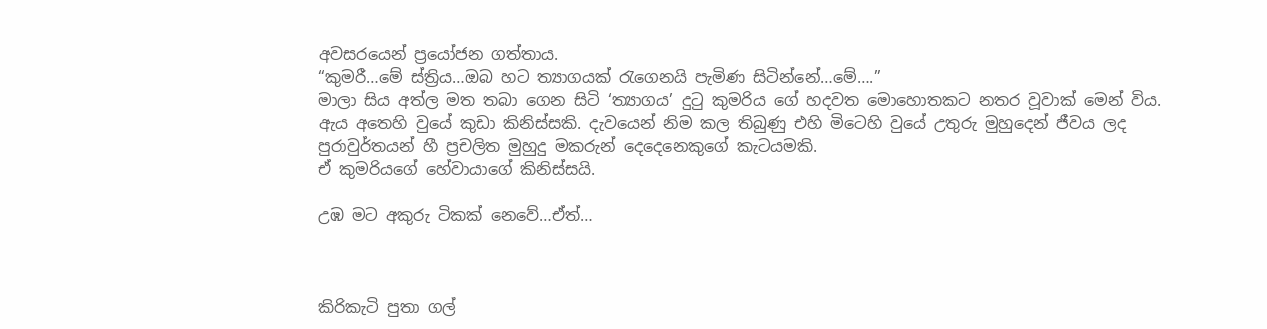අවසරයෙන් ප්‍රයෝජන ගත්තාය.
“කුමරී…මේ ස්ත්‍රිය…ඔබ හට ත්‍යාගයක් රැගෙනයි පැමිණ සිටින්නේ…මේ….”
මාලා සිය අත්ල මත තබා ගෙන සිටි ‘ත්‍යාගය’ දුටු කුමරිය ගේ හදවත මොහොතකට නතර වූවාක් මෙන් විය.
ඇය අතෙහි වුයේ කුඩා කිනිස්සකි. දැවයෙන් නිම කල තිබුණු එහි මිටෙහි වුයේ උතුරු මුහුදෙන් ජීවය ලද පුරාවුර්තයන් හී ප්‍රචලිත මුහුදු මකරුන් දෙදෙනෙකුගේ කැටයමකි.
ඒ කුමරියගේ හේවායාගේ කිනිස්සයි.

උඹ මට අකුරු ටිකක් නෙවේ…ඒත්…



කිරිකැටි පුතා ගල්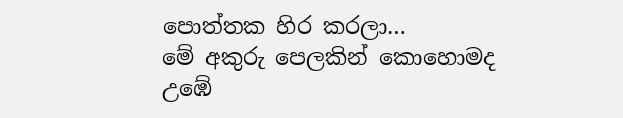පොත්තක හිර කරලා…
මේ අකුරු පෙලකින් කොහොමද
උඹේ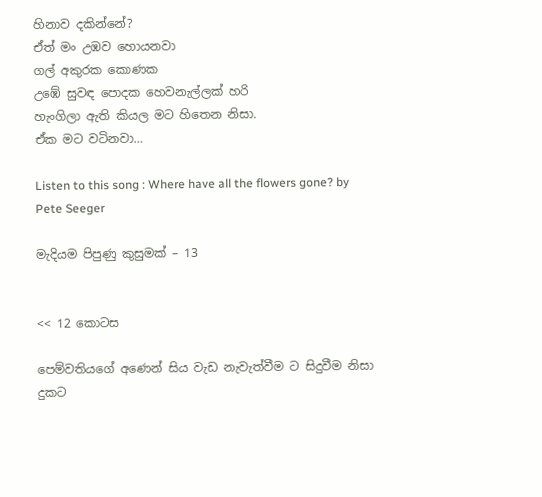හිනාව දකින්නේ?
ඒත් මං උඹව හොයනවා
ගල් අකුරක කොණක
උඹේ සුවඳ පොදක හෙවනැල්ලක් හරි
හැංගිලා ඇති කියල මට හිතෙන නිසා.
ඒක මට වටිනවා…

Listen to this song : Where have all the flowers gone? by Pete Seeger

මැදියම පිපුණු කුසුමක් – 13


<< 12 කොටස

පෙම්වතියගේ අණෙන් සිය වැඩ නැවැත්වීම ට සිදුවීම නිසා දුකට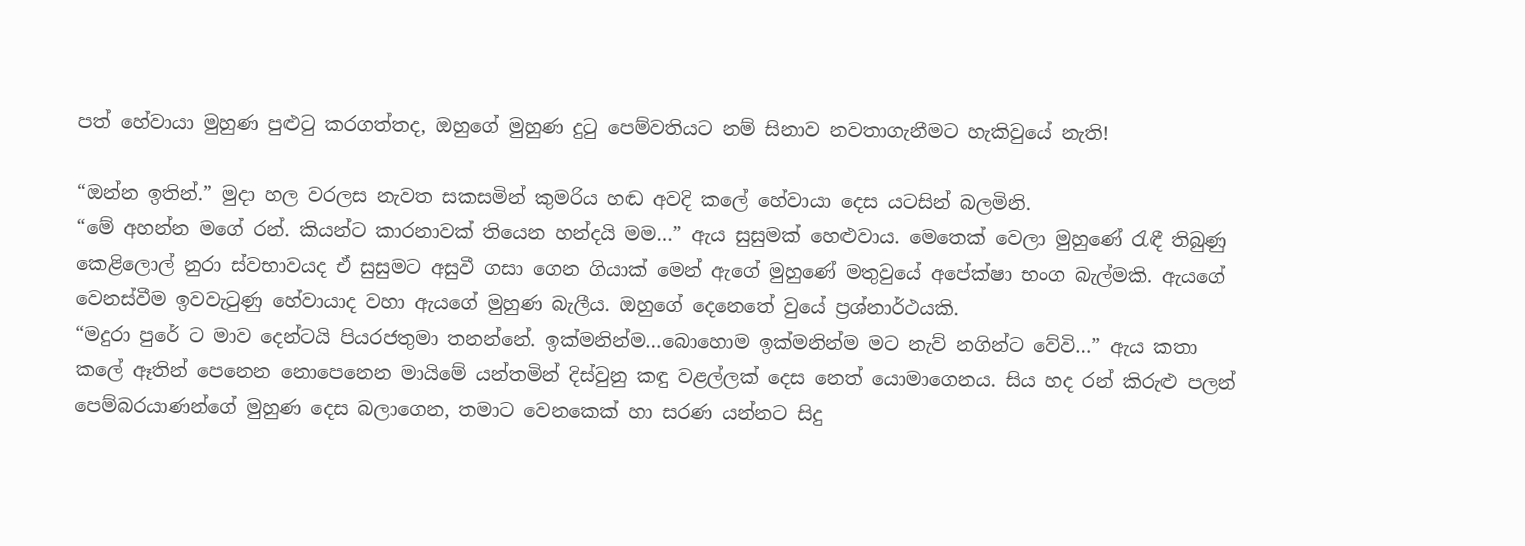පත් හේවායා මුහුණ පුළුටු කරගත්තද, ඔහුගේ මුහුණ දුටු පෙම්වතියට නම් සිනාව නවතාගැනීමට හැකිවුයේ නැති!

“ඔන්න ඉතින්.” මුදා හල වරලස නැවත සකසමින් කුමරිය හඬ අවදි කලේ හේවායා දෙස යටසින් බලමිනි.
“මේ අහන්න මගේ රන්. කියන්ට කාරනාවක් තියෙන හන්දයි මම…” ඇය සුසුමක් හෙළුවාය. මෙතෙක් වෙලා මුහුණේ රැඳී තිබුණු කෙළිලොල් නුරා ස්වභාවයද ඒ සුසුමට අසුවී ගසා ගෙන ගියාක් මෙන් ඇගේ මුහුණේ මතුවුයේ අපේක්ෂා භංග බැල්මකි. ඇයගේ වෙනස්වීම ඉවවැටුණු හේවායාද වහා ඇයගේ මුහුණ බැලීය. ඔහුගේ දෙනෙතේ වුයේ ප්‍රශ්නාර්ථයකි.
“මදුරා පුරේ ට මාව දෙන්ටයි පියරජතුමා තනන්නේ. ඉක්මනින්ම…බොහොම ඉක්මනින්ම මට නැව් නගින්ට වේවි…” ඇය කතා කලේ ඈතින් පෙනෙන නොපෙනෙන මායිමේ යන්තමින් දිස්වුනු කඳු වළල්ලක් දෙස නෙත් යොමාගෙනය. සිය හද රන් කිරුළු පලන් පෙම්බරයාණන්ගේ මුහුණ දෙස බලාගෙන, තමාට වෙනකෙක් හා සරණ යන්නට සිදු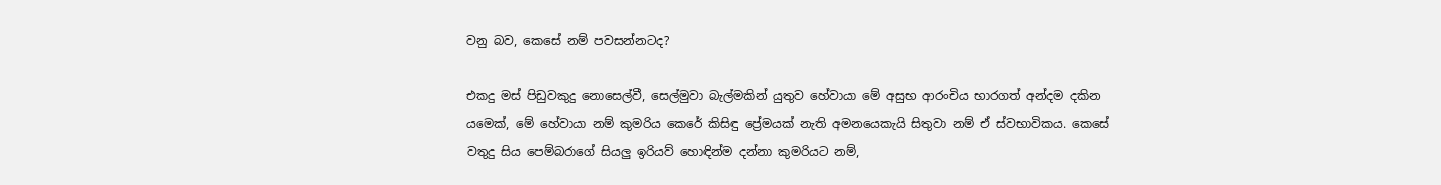වනු බව, කෙසේ නම් පවසන්නටද?

එකදු මස් පිඩුවකුදු නොසෙල්වී, සෙල්මුවා බැල්මකින් යුතුව හේවායා මේ අසුභ ආරංචිය භාරගත් අන්දම දකින යමෙක්, මේ හේවායා නම් කුමරිය කෙරේ කිසිඳු ප්‍රේමයක් නැති අමනයෙකැයි සිතුවා නම් ඒ ස්වභාවිකය. කෙසේ වතුදු සිය පෙම්බරාගේ සියලු ඉරියව් හොඳින්ම දන්නා කුමරියට නම්,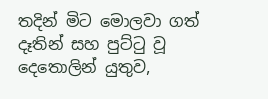තදින් මිට මොලවා ගත් දෑතින් සහ පුට්ටු වූ දෙතොලින් යුතුව,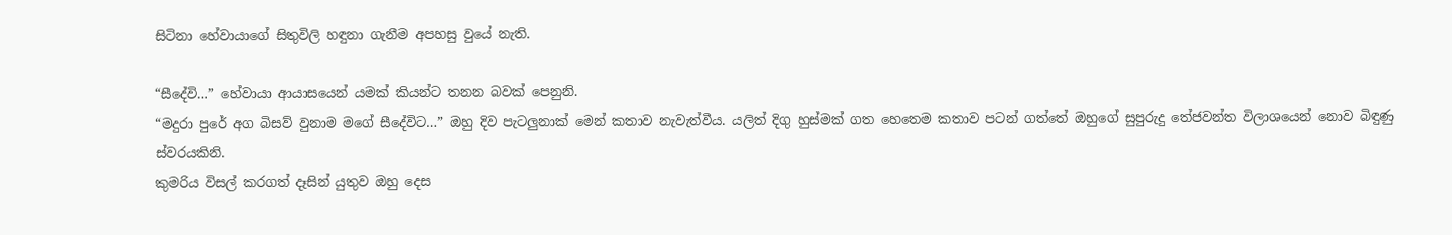සිටිනා හේවායාගේ සිතුවිලි හඳුනා ගැනීම අපහසු වුයේ නැති.

“සීදේවි…” හේවායා ආයාසයෙන් යමක් කියන්ට තනන බවක් පෙනුනි.
“මදුරා පුරේ අග බිසව් වුනාම මගේ සීදේවිට…” ඔහු දිව පැටලුනාක් මෙන් කතාව නැවැත්වීය. යලිත් දිගු හුස්මක් ගත හෙතෙම කතාව පටන් ගත්තේ ඔහුගේ සුපුරුදු තේජවන්ත විලාශයෙන් නොව බිඳුණු ස්වරයකිනි.
කුමරිය විසල් කරගත් දෑසින් යුතුව ඔහු දෙස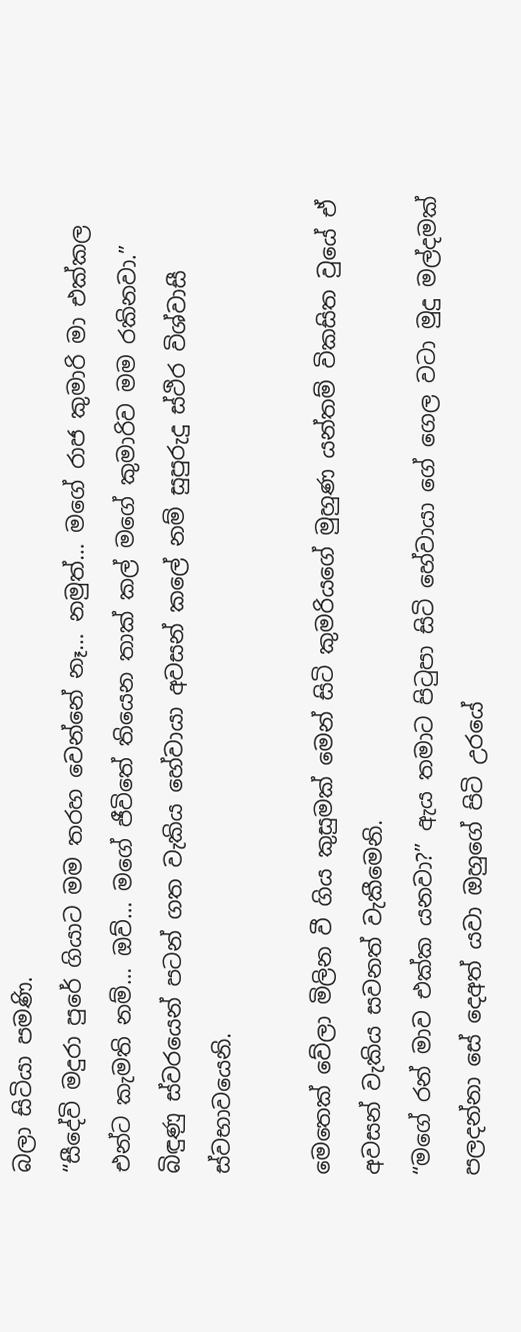බලා සිටියා පමණි.
“සීදේවි මදුරා පුරේ ගියාට මම තරහ වෙන්නේ නෑ… නමුත්… මගේ රාජ කුමාරි මා එක්කල එන්ට කැමති නම්… ඔව්… මගේ ජීවිතේ තියෙන තාක් කල් මගේ කුමාරිව මම රකිනවා.” බිඳුණු ස්වරයෙන් පටන් ගත වැකිය හේවායා අවසන් කලේ නම් සුපුරුදු ස්ථිර විශ්වාසී ස්වභාවයෙනි.

මෙතෙක් වේලා මිලින වී ගිය කුසුමක් මෙන් සිටි කුමරියගේ මුහුණ යන්තම් විකසිත වුයේ ඒ අවසන් වැකිය සවනත් වැකීමෙනි.
“මගේ රන් මාව එක්ක යනවා?” ඇය තමාට පිටුපා සිටි හේවායා ගේ ගෙල වටා මුදු මල්දමක් පලදන්නා සේ දෙඅත් යවා ඔහුගේ පිටි උරයේ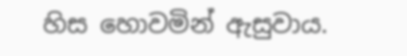හිස හොවමින් ඇසුවාය.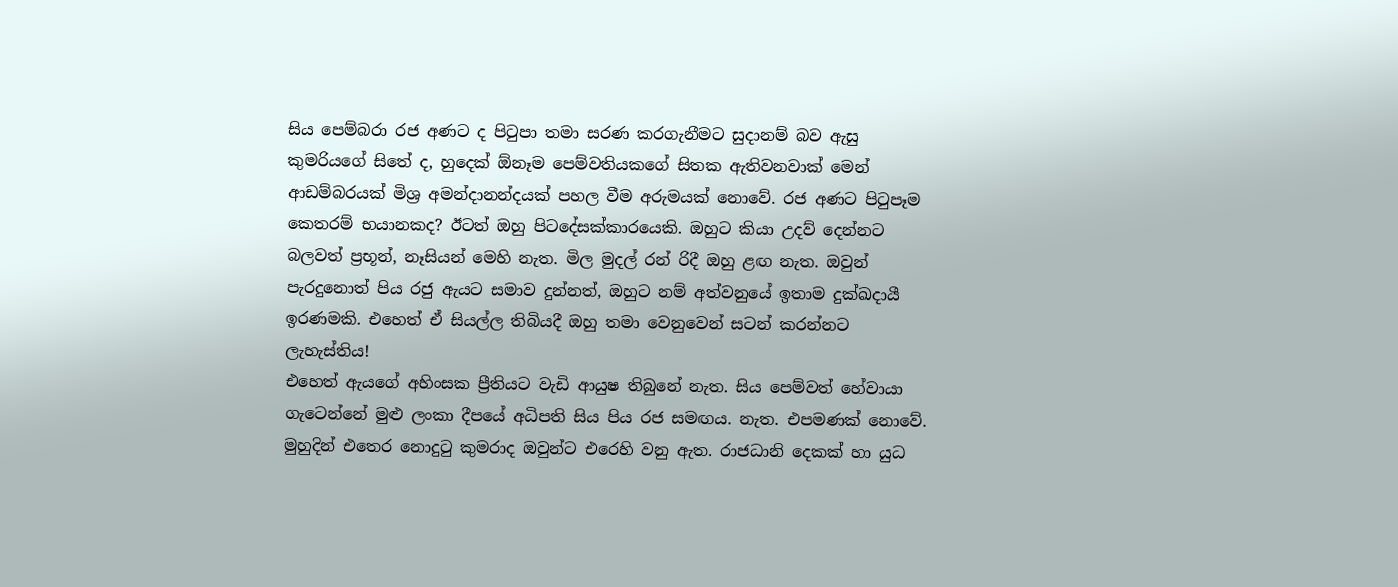සිය පෙම්බරා රජ අණට ද පිටුපා තමා සරණ කරගැනීමට සුදානම් බව ඇසු කුමරියගේ සිතේ ද, හුදෙක් ඕනෑම පෙම්වතියකගේ සිතක ඇතිවනවාක් මෙන් ආඩම්බරයක් මිශ්‍ර අමන්දානන්දයක් පහල වීම අරුමයක් නොවේ. රජ අණට පිටුපෑම කෙතරම් භයානකද? ඊටත් ඔහු පිටදේසක්කාරයෙකි. ඔහුට කියා උදව් දෙන්නට බලවත් ප්‍රභූන්, නෑසියන් මෙහි නැත. මිල මුදල් රන් රිදී ඔහු ළඟ නැත. ඔවුන් පැරදුනොත් පිය රජු ඇයට සමාව දුන්නත්, ඔහුට නම් අත්වනුයේ ඉතාම දුක්ඛදායී ඉරණමකි. එහෙත් ඒ සියල්ල තිබියදී ඔහු තමා වෙනුවෙන් සටන් කරන්නට ලැහැස්තිය!
එහෙත් ඇයගේ අහිංසක ප්‍රීතියට වැඩි ආයුෂ තිබුනේ නැත. සිය පෙම්වත් හේවායා ගැටෙන්නේ මුළු ලංකා දීපයේ අධිපති සිය පිය රජ සමඟය. නැත. එපමණක් නොවේ. මුහුදින් එතෙර නොදුටු කුමරාද ඔවුන්ට එරෙහි වනු ඇත. රාජධානි දෙකක් හා යුධ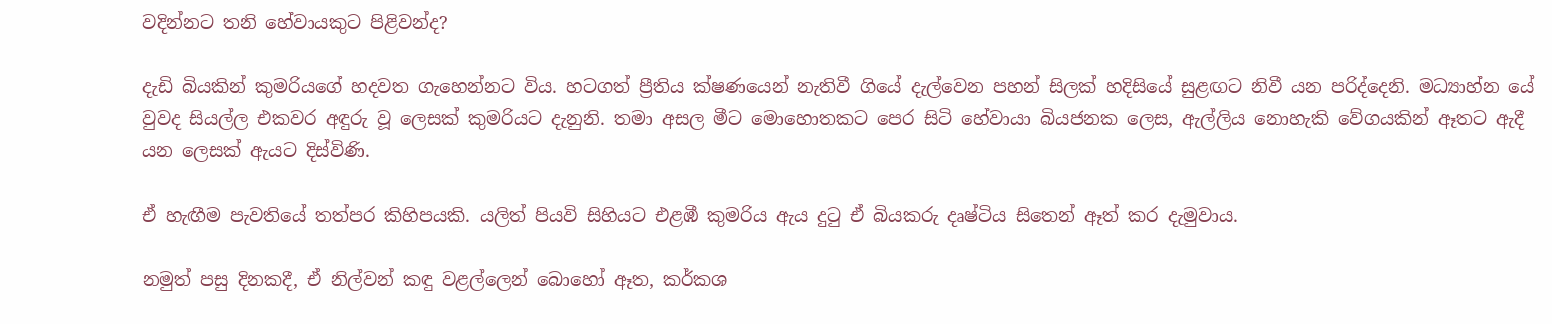වදින්නට තනි හේවායකුට පිළිවන්ද?

දැඩි බියකින් කුමරියගේ හදවත ගැහෙන්නට විය. හටගත් ප්‍රීතිය ක්ෂණයෙන් නැතිවී ගියේ දැල්වෙන පහන් සිලක් හදිසියේ සුළඟට නිවී යන පරිද්දෙනි. මධ්‍යාහ්න යේ වුවද සියල්ල එකවර අඳුරු වූ ලෙසක් කුමරියට දැනුනි. තමා අසල මීට මොහොතකට පෙර සිටි හේවායා බියජනක ලෙස, ඇල්ලිය නොහැකි වේගයකින් ඈතට ඇදී යන ලෙසක් ඇයට දිස්විණි.

ඒ හැඟීම පැවතියේ තත්පර කිහිපයකි. යලිත් පියවි සිහියට එළඹී කුමරිය ඇය දුටු ඒ බියකරු දෘෂ්ටිය සිතෙන් ඈත් කර දැමුවාය.

නමුත් පසු දිනකදී, ඒ නිල්වන් කඳු වළල්ලෙන් බොහෝ ඈත, කර්කශ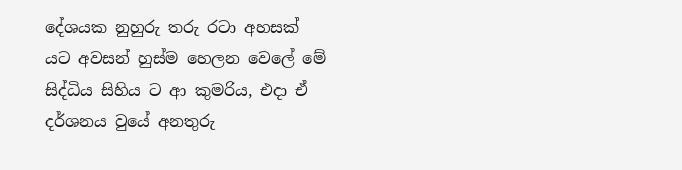දේශයක නුහුරු තරු රටා අහසක් යට අවසන් හුස්ම හෙලන වෙලේ මේ සිද්ධිය සිහිය ට ආ කුමරිය, එදා ඒ දර්ශනය වුයේ අනතුරු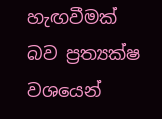හැඟවීමක් බව ප්‍රත්‍යක්ෂ වශයෙන්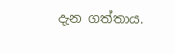දැන ගත්තාය.